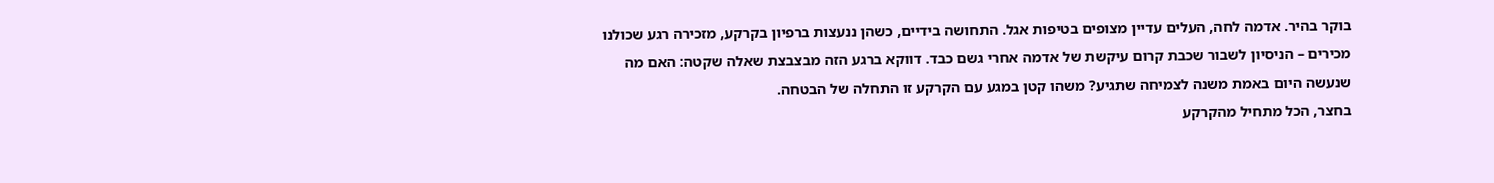בוקר בהיר. אדמה לחה, העלים עדיין מצופים בטיפות אגל. התחושה בידיים, כשהן ננעצות ברפיון בקרקע, מזכירה רגע שכולנו מכירים – הניסיון לשבור שכבת קרום עיקשת של אדמה אחרי גשם כבד. דווקא ברגע הזה מבצבצת שאלה שקטה: האם מה שנעשה היום באמת משנה לצמיחה שתגיע? משהו קטן במגע עם הקרקע זו התחלה של הבטחה.
בחצר, הכל מתחיל מהקרקע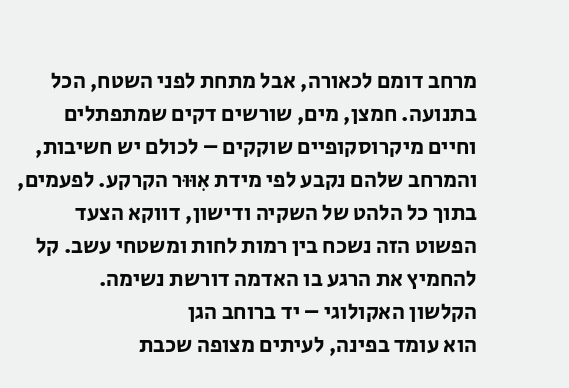מרחב דומם לכאורה, אבל מתחת לפני השטח, הכל בתנועה. חמצן, מים, שורשים דקים שמתפתלים וחיים מיקרוסקופיים שוקקים – לכולם יש חשיבות, והמרחב שלהם נקבע לפי מידת אִוּוּר הקרקע. לפעמים, בתוך כל הלהט של השקיה ודישון, דווקא הצעד הפשוט הזה נשכח בין רמות לחות ומשטחי עשב. קל להחמיץ את הרגע בו האדמה דורשת נשימה.
הקלשון האקולוגי – יד ברוחב הגן
הוא עומד בפינה, לעיתים מצופה שכבת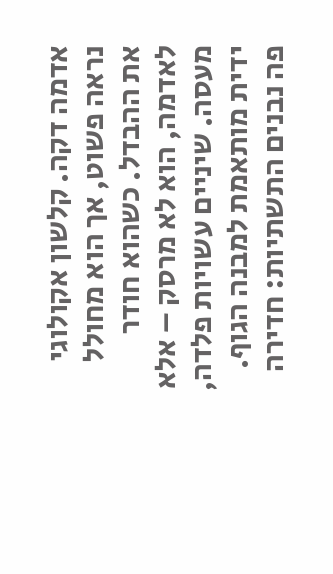אדמה דקה. קלשון אקולוגי נראה פשוט, אך הוא מחולל את ההבדל. כשהוא חודר לאדמה, הוא לא מרסק – אלא מעסה. שיניים עשויות פלדה, ידית מותאמת למבנה הגוף. פה נבנים התשתיות: חדירה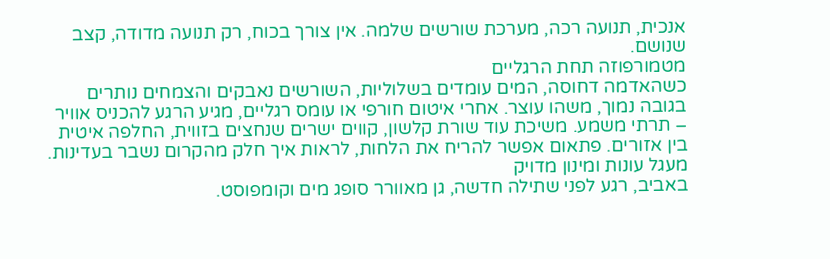אנכית, תנועה רכה, מערכת שורשים שלמה. אין צורך בכוח, רק תנועה מדודה, קצב שנושם.
מטמורפוזה תחת הרגליים
כשהאדמה דחוסה, המים עומדים בשלוליות, השורשים נאבקים והצמחים נותרים בגובה נמוך, משהו עוצר. אחרי איטום חורפי או עומס רגליים, מגיע הרגע להכניס אוויר – תרתי משמע. משיכת עוד שורת קלשון, קווים ישרים שנחצים בזווית, החלפה איטית בין אזורים. פתאום אפשר להריח את הלחות, לראות איך חלק מהקרום נשבר בעדינות.
מעגל עונות ומינון מדויק
באביב, רגע לפני שתילה חדשה, גן מאוורר סופג מים וקומפוסט.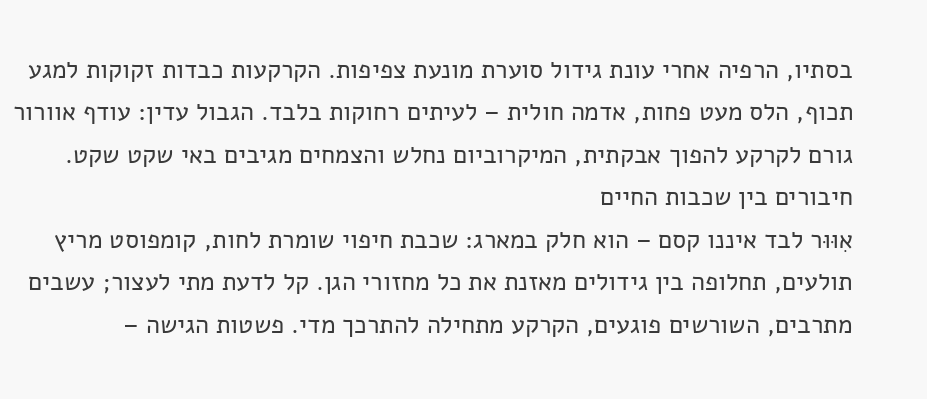בסתיו, הרפיה אחרי עונת גידול סוערת מונעת צפיפות. הקרקעות כבדות זקוקות למגע תכוף, הלס מעט פחות, אדמה חולית – לעיתים רחוקות בלבד. הגבול עדין: עודף אוורור גורם לקרקע להפוך אבקתית, המיקרוביום נחלש והצמחים מגיבים באי שקט שקט.
חיבורים בין שכבות החיים
אִוּוּר לבד איננו קסם – הוא חלק במארג: שכבת חיפוי שומרת לחות, קומפוסט מריץ תולעים, תחלופה בין גידולים מאזנת את כל מחזורי הגן. קל לדעת מתי לעצור; עשבים מתרבים, השורשים פוגעים, הקרקע מתחילה להתרכך מדי. פשטות הגישה –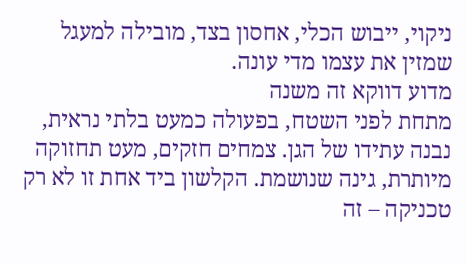ניקוי, ייבוש הכלי, אחסון בצד, מובילה למעגל שמזין את עצמו מדי עונה.
מדוע דווקא זה משנה
מתחת לפני השטח, בפעולה כמעט בלתי נראית, נבנה עתידו של הגן. צמחים חזקים, מעט תחזוקה מיותרת, גינה שנושמת. הקלשון ביד אחת זו לא רק טכניקה – זה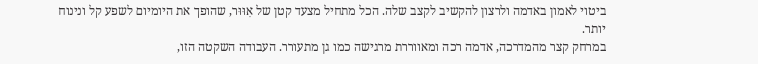ביטוי לאמון באדמה ולרצון להקשיב לקצב שלה. הכל מתחיל מצעד קטן של אִוּוּר, שהופך את היומיום לשפע קל ונינוח יותר.
במרחק קצר מהמדרכה, אדמה רכה ומאווררת מרגישה כמו גן מתעורר. העבודה השקטה הזו,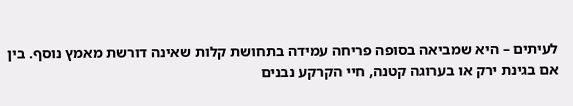לעיתים – היא שמביאה בסופה פריחה עמידה בתחושת קלות שאינה דורשת מאמץ נוסף. בין אם בגינת ירק או בערוגה קטנה, חיי הקרקע נבנים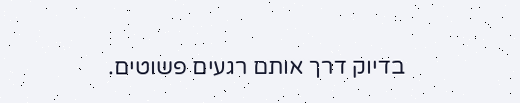בדיוק דרך אותם רגעים פשוטים.